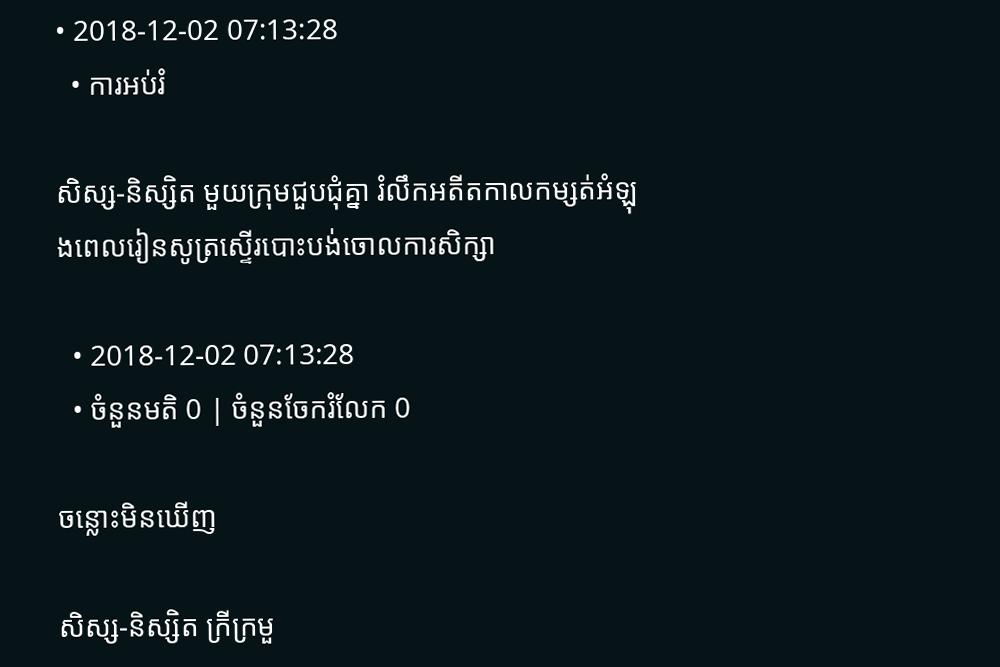• 2018-12-02 07:13:28
  • ការអប់រំ

សិស្ស-និស្សិត មួយក្រុមជួបជុំគ្នា រំលឹកអតីតកាលកម្សត់អំឡុងពេលរៀនសូត្រស្ទើរបោះបង់ចោលការសិក្សា

  • 2018-12-02 07:13:28
  • ចំនួនមតិ 0 | ចំនួនចែករំលែក 0

ចន្លោះមិនឃើញ

សិស្ស-និស្សិត ក្រីក្រមួ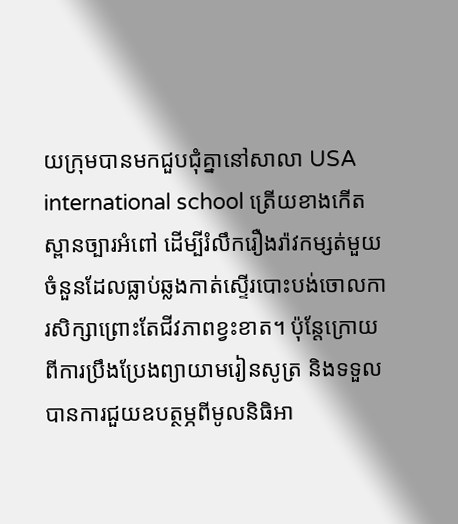យក្រុមបានមកជួបជុំគ្នានៅសាលា USA international school ត្រើយខាងកើតស្ពានច្បារអំពៅ ដើម្បីរំលឹករឿងរ៉ាវកម្សត់មួយចំនួនដែលធ្លាប់ឆ្លងកាត់ស្ទើរបោះបង់ចោលការសិក្សាព្រោះតែជីវភាពខ្វះខាត។ ប៉ុន្តែក្រោយពីការប្រឹងប្រែងព្យាយាមរៀនសូត្រ និងទទួលបានការជួយឧបត្ថម្ភពីមូលនិធិអា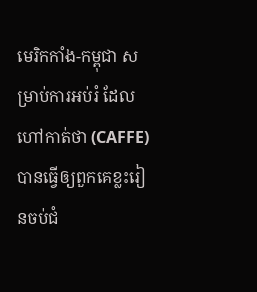មេរិកកាំង-កម្ពុជា សម្រាប់ការអប់រំ ដែលហៅកាត់ថា (CAFFE) បានធ្វើឲ្យពួកគេខ្លះរៀនចប់ជំ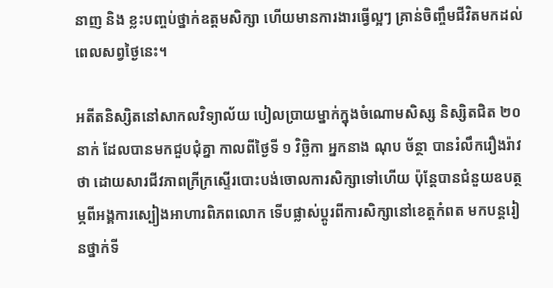នាញ និង ខ្លះបញ្ចប់ថ្នាក់ឧត្ដមសិក្សា ហើយមានការងារធ្វើល្អៗ គ្រាន់ចិញ្ចឹមជីវិតមកដល់ពេលសព្វថ្ងៃនេះ។

អតីតនិស្សិតនៅសាកលវិទ្យាល័យ បៀលប្រាយម្នាក់ក្នុងចំណោមសិស្ស និស្សិតជិត ២០នាក់ ដែលបានមកជួបជុំគ្នា កាលពីថ្ងៃទី ១ វិច្ឆិកា អ្នកនាង ណុប ច័ន្ថា បានរំលឹករឿងរ៉ាវថា ដោយសារជីវភាពក្រីក្រស្ទើរបោះបង់ចោលការសិក្សាទៅហើយ ប៉ុន្តែបានជំនួយឧបត្ថម្ភពីអង្គការស្បៀងអាហារពិភពលោក ទើបផ្លាស់ប្ដូរពីការសិក្សានៅខេត្តកំពត មកបន្តរៀនថ្នាក់ទី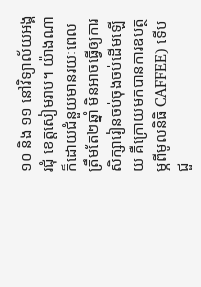១០ និង ១១ នៅវិទ្យាល័យអង្គរជុំ ខេត្តសៀមរាប។ យ៉ាងណាក៏ដោយជំនួយមានរយៈពេលត្រឹមតែ២ឆ្នាំ មិនអាចធ្វើឲ្យការសិក្សារៀនចប់ចុងចប់ដើមឡើយ គឺក្រោយមកបានការឧបត្ថម្ភពីមូលនិធិ CAFFEE) ទើបជួ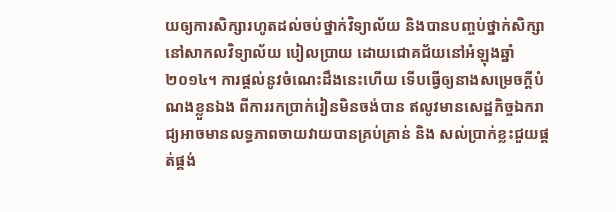យឲ្យការសិក្សារហូតដល់ចប់ថ្នាក់វិទ្យាល័យ និងបានបញ្ចប់ថ្នាក់សិក្សានៅសាកលវិទ្យាល័យ បៀលប្រាយ ដោយជោគជ័យនៅអំឡុងឆ្នាំ ២០១៤។ ការផ្ដល់នូវចំណេះដឹងនេះហើយ ទើបធ្វើឲ្យនាងសម្រេចក្ដីបំណងខ្លួនឯង ពីការរកប្រាក់រៀនមិនចង់បាន ឥលូវមានសេដ្ឋកិច្ចឯករាជ្យអាចមានលទ្ធភាពចាយវាយបានគ្រប់គ្រាន់ និង សល់ប្រាក់ខ្លះជួយផ្គត់ផ្គង់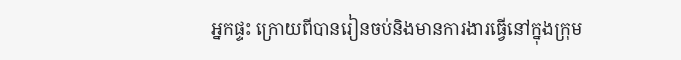អ្នកផ្ទះ ក្រោយពីបានរៀនចប់និងមានការងារធ្វើនៅក្នុងក្រុម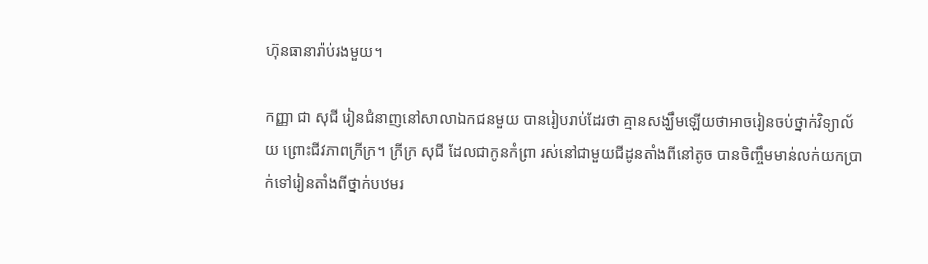ហ៊ុនធានារ៉ាប់រងមួយ។

កញ្ញា ជា សុជី រៀនជំនាញនៅសាលាឯកជនមួយ បានរៀបរាប់ដែរថា គ្មានសង្ឃឹមឡើយថាអាចរៀនចប់ថ្នាក់វិទ្យាល័យ ព្រោះជីវភាពក្រីក្រ។ ក្រីក្រ សុជី ដែលជាកូនកំព្រា រស់នៅជាមួយជីដូនតាំងពីនៅតូច បានចិញ្ចឹមមាន់លក់យកប្រាក់ទៅរៀនតាំងពីថ្នាក់បឋមរ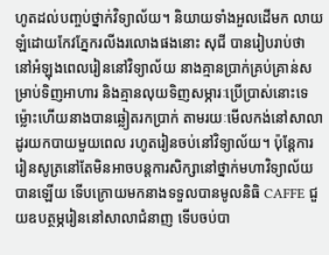ហូតដល់បញ្ចប់ថ្នាក់វិទ្យាល័យ។ និយាយទាំងអួលដើមក លាយឡំដោយកែវភ្នែករលីងរលោងផងនោះ សុជី បានរៀបរាប់ថា នៅអំឡុងពេលរៀននៅវិទ្យាល័យ នាងគ្មានប្រាក់គ្រប់គ្រាន់សម្រាប់ទិញអាហារ និងគ្មានលុយទិញសម្ភារៈប្រើប្រាស់នោះទេ ម៉្លោះហើយនាងបានឆ្លៀតរកប្រាក់ តាមរយៈមើលកង់នៅសាលា ដូរយកបាយមួយពេល រហូតរៀនចប់នៅវិទ្យាល័យ។ ប៉ុន្តែការរៀនសូត្រនៅតែមិនអាចបន្តការសិក្សានៅថ្នាក់មហាវិទ្យាល័យបានឡើយ ទើបក្រោយមកនាងទទួលបានមូលនិធិ CAFFE ជួយឧបត្ថម្ភរៀននៅសាលាជំនាញ ទើបចប់បា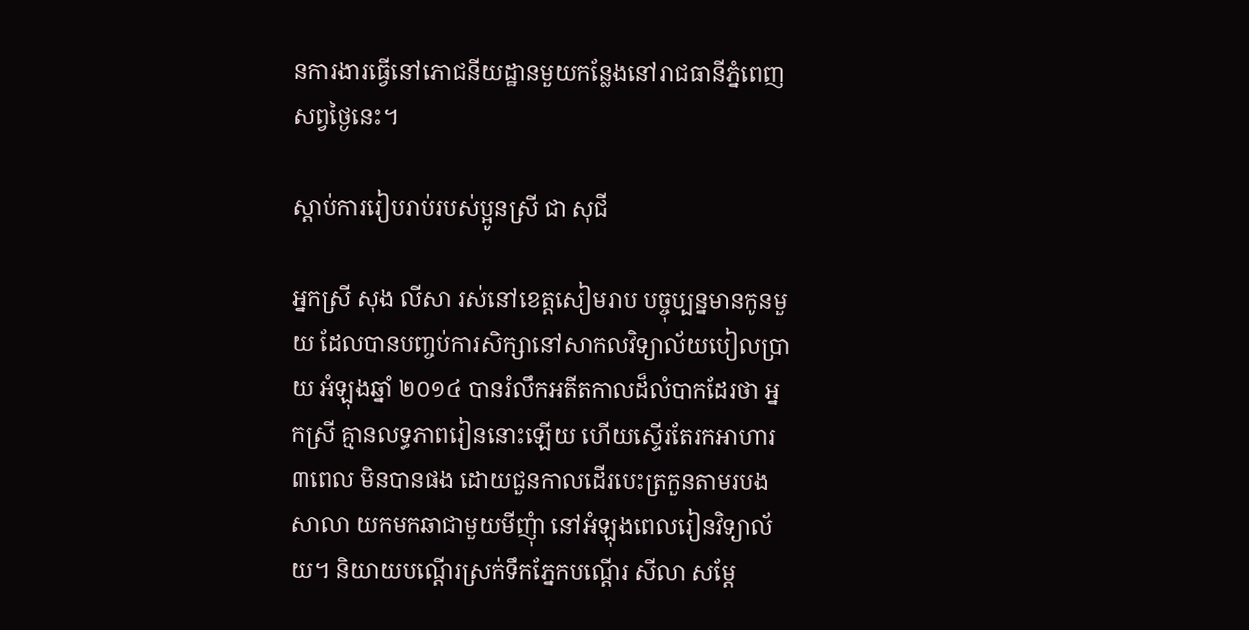នការងារធ្វើនៅភោជនីយដ្ឋានមួយកន្លែងនៅរាជធានីភ្នំពេញ សព្វថ្ងៃនេះ។

ស្ដាប់ការរៀបរាប់របស់ប្អូនស្រី ជា សុជី

អ្នកស្រី សុង លីសា រស់នៅខេត្តសៀមរាប បច្ចុប្បន្នមានកូនមួយ ដែលបានបញ្ចប់ការសិក្សានៅសាកលវិទ្យាល័យបៀលប្រាយ អំឡុងឆ្នាំ ២០១៤ បានរំលឹកអតីតកាលដ៏លំបាកដែរថា អ្នកស្រី គ្មានលទ្ធភាពរៀននោះឡើយ ហើយស្ទើរតែរកអាហារ ៣ពេល មិនបានផង ដោយជួនកាលដើរបេះត្រកួនតាមរបងសាលា យកមកឆាជាមួយមីញុំា នៅអំឡុងពេលរៀនវិទ្យាល័យ។ និយាយបណ្ដើរស្រក់ទឹកភ្នែកបណ្ដើរ សីលា សម្ដែ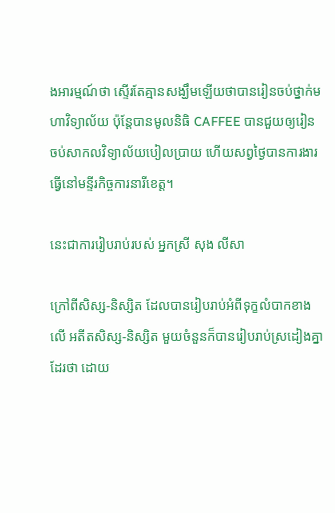ងអារម្មណ៍ថា ស្ទើរតែគ្មានសង្ឃឹមឡើយថាបានរៀនចប់ថ្នាក់មហាវិទ្យាល័យ ប៉ុន្តែបានមូលនិធិ CAFFEE បានជួយឲ្យរៀនចប់សាកលវិទ្យាល័យបៀលប្រាយ ហើយសព្វថ្ងៃបានការងារធ្វើនៅមន្ទីរកិច្ចការនារីខេត្ត។

នេះជាការរៀបរាប់របស់ អ្នកស្រី សុង លីសា

ក្រៅពីសិស្ស-និស្សិត ដែលបានរៀបរាប់អំពីទុក្ខលំបាកខាងលើ អតីតសិស្ស-និស្សិត មួយចំនួនក៏បានរៀបរាប់ស្រដៀងគ្នាដែរថា ដោយ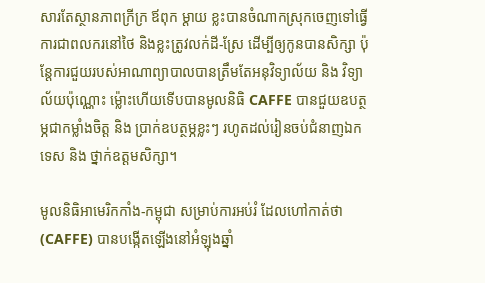សារតែស្ថានភាពក្រីក្រ ឪពុក ម្ដាយ ខ្លះបានចំណាកស្រុកចេញទៅធ្វើការជាពលករនៅថៃ និងខ្លះត្រូវលក់ដី-ស្រែ ដើម្បីឲ្យកូនបានសិក្សា ប៉ុន្ដែការជួយរបស់អាណាព្យាបាលបានត្រឹមតែអនុវិទ្យាល័យ និង វិទ្យាល័យប៉ុណ្ណោះ ម៉្លោះហើយទើបបានមូលនិធិ CAFFE បានជួយឧបត្ថម្ភជាកម្លាំងចិត្ត និង ប្រាក់ឧបត្ថម្ភខ្លះៗ រហូតដល់រៀនចប់ជំនាញឯកទេស និង ថ្នាក់ឧត្ដមសិក្សា។

មូលនិធិអាមេរិកកាំង-កម្ពុជា សម្រាប់ការអប់រំ ដែលហៅកាត់ថា (CAFFE) បានបង្កើតឡើងនៅអំឡុងឆ្នាំ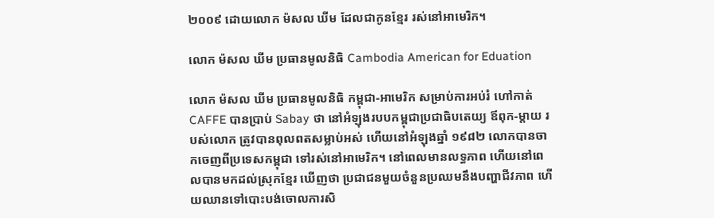២០០៩ ដោយលោក ម៉សល ឃីម ដែលជាកូនខ្មែរ រស់នៅអាមេរិក។

លោក ម៉សល ឃីម ប្រធានមូលនិធិ Cambodia American for Eduation

លោក ម៉សល ឃីម ប្រធានមូលនិធិ កម្ពុជា-អាមេរិក សម្រាប់ការអប់រំ ហៅកាត់ CAFFE បានប្រាប់ Sabay ថា នៅអំឡុងរបបកម្ពុជាប្រជាធិបតេយ្យ ឪពុក-ម្ដាយ របស់លោក ត្រូវបានពុលពតសម្លាប់អស់ ហើយនៅអំឡុងឆ្នាំ ១៩៨២ លោកបានចាកចេញពីប្រទេសកម្ពុជា ទៅរស់នៅអាមេរិក។ នៅពេលមានលទ្ធភាព ហើយនៅពេលបានមកដល់ស្រុកខ្មែរ ឃើញថា ប្រជាជនមួយចំនួនប្រឈមនឹងបញ្ហាជីវភាព ហើយឈានទៅបោះបង់ចោលការសិ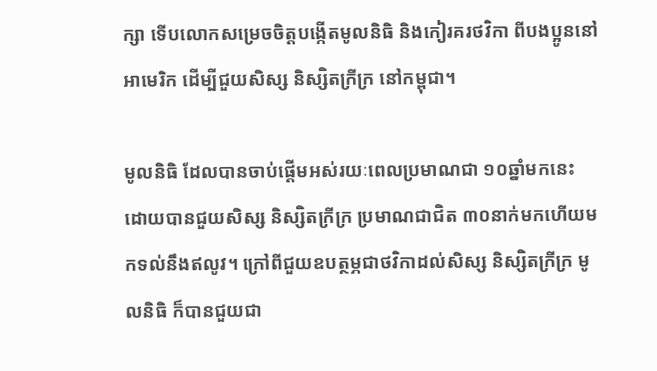ក្សា ទើបលោកសម្រេចចិត្តបង្កើតមូលនិធិ និងកៀរគរថវិកា ពីបងប្អូននៅអាមេរិក ដើម្បីជួយសិស្ស និស្សិតក្រីក្រ នៅកម្ពុជា។

មូលនិធិ ដែលបានចាប់ផ្ដើមអស់រយៈពេលប្រមាណជា ១០ឆ្នាំមកនេះ ដោយបានជួយសិស្ស និស្សិតក្រីក្រ ប្រមាណជាជិត ៣០នាក់មកហើយមកទល់នឹងឥលូវ។ ក្រៅពីជួយឧបត្ថម្ភជាថវិកាដល់សិស្ស និស្សិតក្រីក្រ មូលនិធិ ក៏បានជួយជា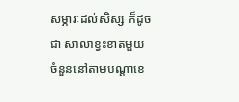សម្ភារៈដល់សិស្ស ក៏ដូចជា សាលាខ្វះខាតមួយចំនួននៅតាមបណ្ដាខេ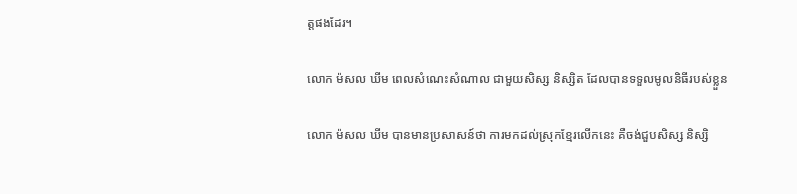ត្តផងដែរ។

លោក ម៉សល ឃីម ពេលសំណេះសំណាល ជាមួយសិស្ស និស្សិត ដែលបានទទួលមូលនិធីរបស់ខ្លួន

លោក ម៉សល ឃីម បានមានប្រសាសន៍ថា ការមកដល់ស្រុកខ្មែរលើកនេះ គឺចង់ជួបសិស្ស និស្សិ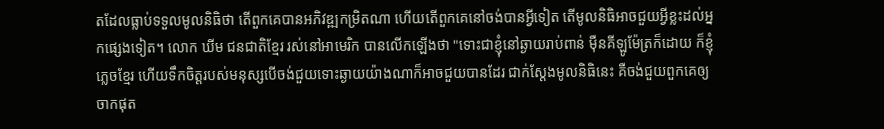តដែលធ្លាប់ទទួលមូលនិធិថា តើពួកគេបានអភិវឌ្ឍកម្រិតណា ហើយតើពួកគេនៅចង់បានអ្វីទៀត តើមូលនិធិអាចជួយអ្វីខ្លះដល់អ្នកផ្សេងទៀត។ លោក ឃីម ជនជាតិខ្មែរ រស់នៅអាមេរិក បានលើកឡើងថា "ទោះជាខ្ញុំនៅឆ្ងាយរាប់ពាន់ ម៉ឺនគីឡូម៉ែត្រក៏ដោយ ក៏ខ្ញុំភ្លេចខ្មែរ ហើយទឹកចិត្តរបស់មនុស្សបើចង់ជួយទោះឆ្ងាយយ៉ាងណាក៏អាចជួយបានដែរ ជាក់ស្ដែងមូលនិធិនេះ គឺចង់ជួយពួកគេឲ្យចាកផុត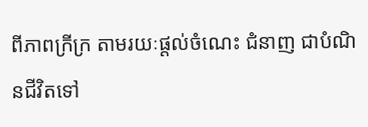ពីភាពក្រីក្រ តាមរយៈផ្ដល់ចំណេះ ជំនាញ ជាបំណិនជីវិតទៅ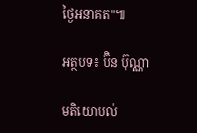ថ្ងៃអនាគត"៕

អត្ថបទ៖ ប៊ិន ប៊ុណ្ណា

មតិយោបល់